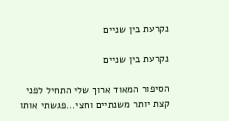נקרעת בין שניים

נקרעת בין שניים

הסיפור המאוד ארוך שלי התחיל לפני קצת יותר משנתיים וחצי...פגשתי אותו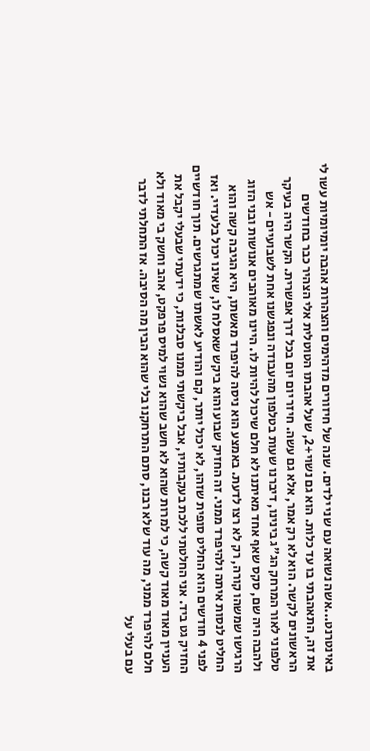באינטרנט...אשה נשואה עם שני ילדים. שנה של חיזורים מדהימים והצהרות אהבה יומיומיות עשו לי את זה, התאהבתי בו עד כלות. הוא גם נשוי+2, שעל אהבתו הטוטלית אלי הצהיר כבר בחודשים הראשונים לקשר. הוא לא רק אמר, אלא גם עשה. חיזר יום יום בכל דרך אפשרית. הקשר היה בעיקר טלפוני לאור המרחק הג"ג בינינו, דיברנו שעות בטלפון מהעבודה ונפגשנו אחת לשבועיים - אש ולהבה היה שם, סקס שאף אחד מאיתנו לא חלם שיכול להיות לו. היינו מאוהבים אנושות ובני הזוג הרגישו שמשהו קורה, רק לא רצו לדעת. באמצע הוא ניסה להיפרד מאשתו, היא הגיבה קשה והוא החליט לנסות איתה ולהיפרד ממני. זה החזיק שבוע והוא ביקש שאסלח לו, שאינו יכול בלעדיי. ואז לפני 4 חודשים הוא החליט סופית שזהו, לא יכול יותר, קם והודיע לאשתו שמתגרשים. תוך חודשיים החזיק גט ביד. אני החלטתי ללכת בעקבותיו, אבל ביקשתי ממנו סבלנות, כי ידעתי שבעלי יקבל את העניין מאוד מאוד קשה, כי למרות שהוא לא חשב שהוא נשוי למיס פרפקט, אהב וחשק בי מאוד ולא חלם להיפרד ממני, מה עוד שלא רבנו, סתם התרחקנו בלי שהוא הבין מה הסיבה. אז התחלתי לדבר עם בעלי על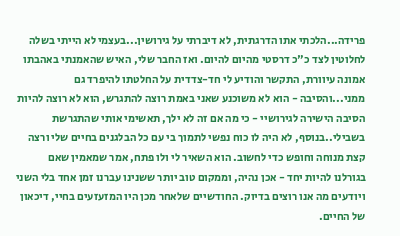פרידה...הלכתי אתו הדרגתית, לא דיברתי על גירושין...בעצמי לא הייתי בשלה לחלוטין לצד כ"כ דרסטי מהיום להיום. ואז החבר שלי, האיש שהאמנתי באהבתו אמונה עיוורת, התקשר והודיע לי חד-צדדית על החלטתו להיפרד גם ממני...והסיבה - הוא לא משוכנע שאני באמת רוצה להתגרש, הוא לא רוצה להיות הסיבה הישירה לגירושיי - כי מה אם זה לא ילך, תאשימי אותי שהתגרשת בשבילי..בנוסף, לא היה לו כוח נפשי לתמוך בי עם כל הבלגנים בחיים שלי ורצה קצת מנוחה וחופש כדי לחשוב. הוא השאיר לי ולו פתח, אמר שמאמין שאם בגורלנו להיות יחד - אכן נהיה, וממקום טוב יותר ששנינו עברנו זמן אחד בלי השני ויודעים מה אנו רוצים בדיוק. החודשיים שלאחר מכן היו המזעזעים בחיי, דיכאון של החיים.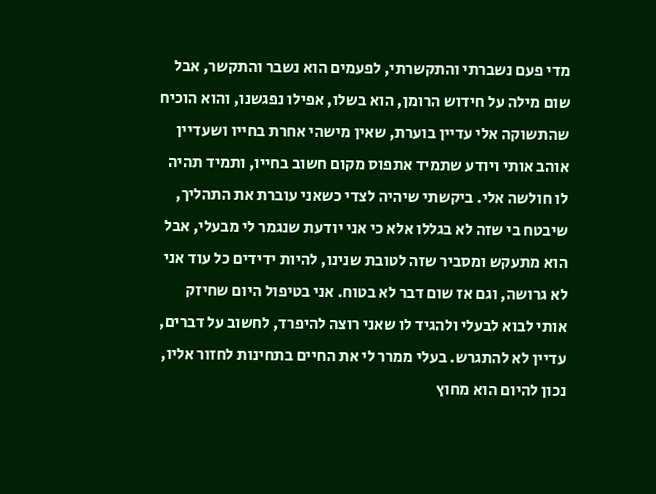מדי פעם נשברתי והתקשרתי, לפעמים הוא נשבר והתקשר, אבל שום מילה על חידוש הרומן, הוא בשלו, אפילו נפגשנו, והוא הוכיח שהתשוקה אלי עדיין בוערת, שאין מישהי אחרת בחייו ושעדיין אוהב אותי ויודע שתמיד אתפוס מקום חשוב בחייו, ותמיד תהיה לו חולשה אלי. ביקשתי שיהיה לצדי כשאני עוברת את התהליך, שיבטח בי שזה לא בגללו אלא כי אני יודעת שנגמר לי מבעלי, אבל הוא מתעקש ומסביר שזה לטובת שנינו, להיות ידידים כל עוד אני לא גרושה, וגם אז שום דבר לא בטוח. אני בטיפול היום שחיזק אותי לבוא לבעלי ולהגיד לו שאני רוצה להיפרד, לחשוב על דברים, עדיין לא להתגרש. בעלי ממרר לי את החיים בתחינות לחזור אליו, נכון להיום הוא מחוץ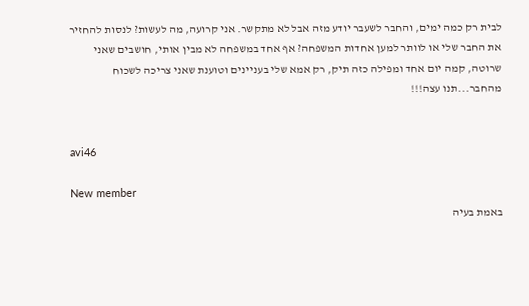לבית רק כמה ימים, והחבר לשעבר יודע מזה אבל לא מתקשר. אני קרועה, מה לעשות? לנסות להחזיר את החבר שלי או לוותר למען אחדות המשפחה? אף אחד במשפחה לא מבין אותי, חושבים שאני שרוטה, קמה יום אחד ומפילה כזה תיק, רק אמא שלי בעניינים וטוענת שאני צריכה לשכוח מהחבר...תנו עצה!!!


avi46

New member
באמת בעיה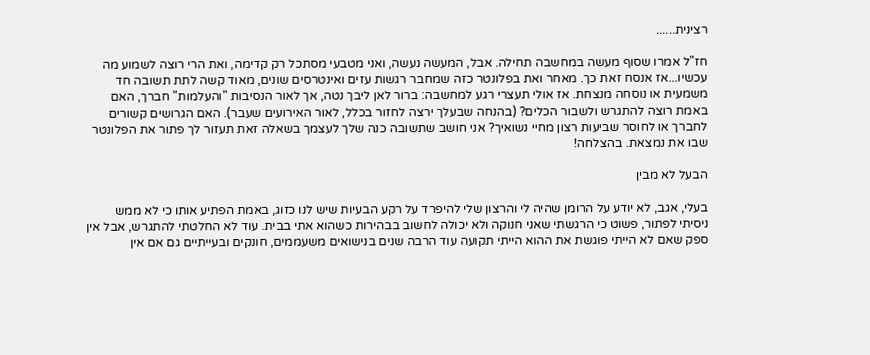רצינית......

חז"ל אמרו שסוף מעשה במחשבה תחילה. אבל, המעשה נעשה, ואני מטבעי מסתכל רק קדימה, ואת הרי רוצה לשמוע מה עכשיו...אז אנסח זאת כך. מאחר ואת בפלונטר כזה שמחבר רגשות עזים ואינטרסים שונים, מאוד קשה לתת תשובה חד משמעית או נוסחה מנצחת. אז אולי תעצרי רגע למחשבה: ברור לאן ליבך נטה, אך לאור הנסיבות "והעלמות" חברך, האם באמת רוצה להתגרש ולשבור הכלים? (בהנחה שבעלך ירצה לחזור בכלל, לאור האירועים שעבר). האם הגרושים קשורים לחברך או לחוסר שביעות רצון מחיי נשואיך? אני חושב שתשובה כנה שלך לעצמך בשאלה זאת תעזור לך פתור את הפלונטר שבו את נמצאת. בהצלחה!

הבעל לא מבין

בעלי, אגב, לא יודע על הרומן שהיה לי והרצון שלי להיפרד על רקע הבעיות שיש לנו כזוג, באמת הפתיע אותו כי לא ממש ניסיתי לפתור, פשוט כי הרגשתי שאני חנוקה ולא יכולה לחשוב בבהירות כשהוא אתי בבית. עוד לא החלטתי להתגרש, אבל אין ספק שאם לא הייתי פוגשת את ההוא הייתי תקועה עוד הרבה שנים בנישואים משעממים, חונקים ובעייתיים גם אם אין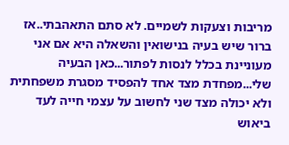מריבות וצעקות לשמיים. לא סתם התאהבתי..אז ברור שיש בעיה בנישואין והשאלה היא אם אני מעוניינת בכלל לנסות לפתור...כאן הבעיה שלי...מפחדת מצד אחד להפסיד מסגרת משפחתית ולא יכולה מצד שני לחשוב על עצמי חייה לעד ביאוש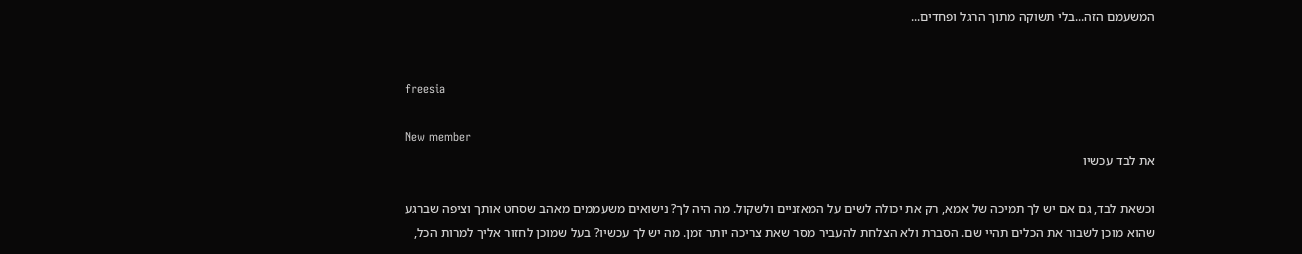המשעמם הזה...בלי תשוקה מתוך הרגל ופחדים...


freesia

New member
את לבד עכשיו

וכשאת לבד, גם אם יש לך תמיכה של אמא, רק את יכולה לשים על המאזניים ולשקול. מה היה לך? נישואים משעממים מאהב שסחט אותך וציפה שברגע שהוא מוכן לשבור את הכלים תהיי שם. הסברת ולא הצלחת להעביר מסר שאת צריכה יותר זמן. מה יש לך עכשיו? בעל שמוכן לחזור אליך למרות הכל,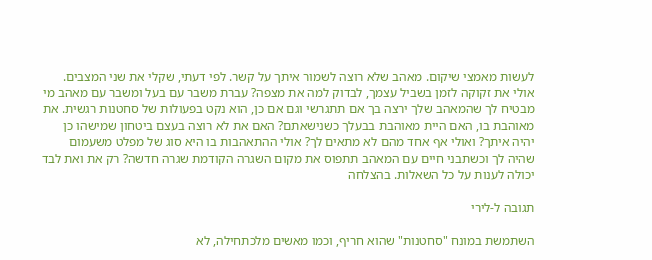לעשות מאמצי שיקום. מאהב שלא רוצה לשמור איתך על קשר. לפי דעתי, שקלי את שני המצבים. אולי את זקוקה לזמן בשביל עצמך, לבדוק למה את מצפה? עברת משבר עם בעל ומשבר עם מאהב מי מבטיח לך שהמאהב שלך ירצה בך אם תתגרשי וגם אם כן, הוא נקט בפעולות של סחטנות רגשית. את מאוהבת בו, האם היית מאוהבת בבעלך כשנישאתם? האם את לא רוצה בעצם ביטחון שמישהו כן יהיה איתך? ואולי אף אחד מהם לא מתאים לך? אולי ההתאהבות בו היא סוג של מפלט משעמום שהיה לך וכשתבני חיים עם המאהב תתפוס את מקום השגרה הקודמת שגרה חדשה? רק את ואת לבד יכולה לענות על כל השאלות. בהצלחה

תגובה ל-לירי

השתמשת במונח "סחטנות" שהוא חריף, וכמו מאשים מלכתחילה, לא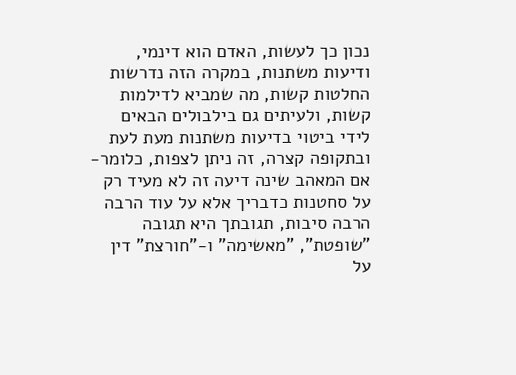נכון כך לעשות, האדם הוא דינמי, ודיעות משתנות, במקרה הזה נדרשות החלטות קשות, מה שמביא לדילמות קשות, ולעיתים גם בילבולים הבאים לידי ביטוי בדיעות משתנות מעת לעת ובתקופה קצרה, זה ניתן לצפות, כלומר- אם המאהב שינה דיעה זה לא מעיד רק על סחטנות כדבריך אלא על עוד הרבה הרבה סיבות, תגובתך היא תגובה "שופטת", "מאשימה" ו-"חורצת" דין על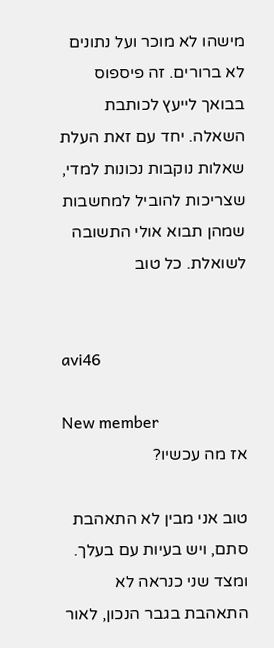מישהו לא מוכר ועל נתונים לא ברורים. זה פיספוס בבואך לייעץ לכותבת השאלה. יחד עם זאת העלת שאלות נוקבות נכונות למדי, שצריכות להוביל למחשבות שמהן תבוא אולי התשובה לשואלת. כל טוב


avi46

New member
אז מה עכשיו?

טוב אני מבין לא התאהבת סתם, ויש בעיות עם בעלך. ומצד שני כנראה לא התאהבת בגבר הנכון, לאור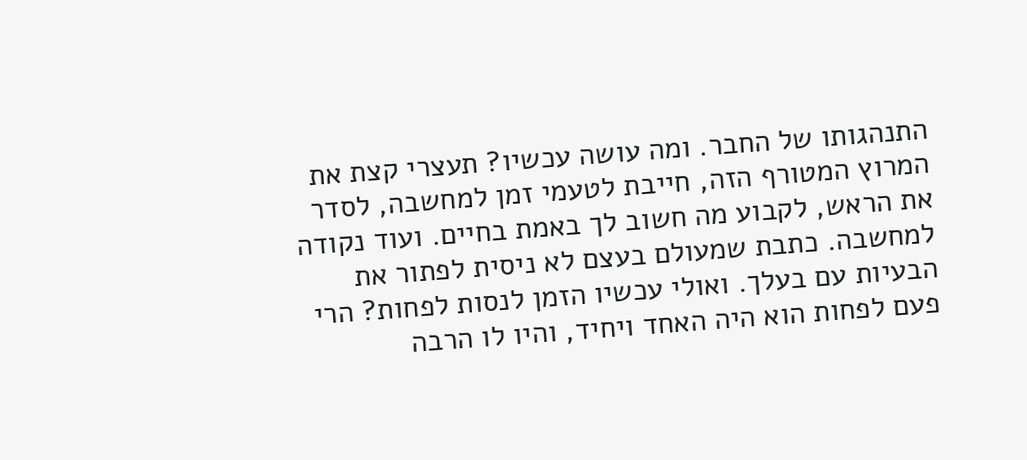התנהגותו של החבר. ומה עושה עכשיו? תעצרי קצת את המרוץ המטורף הזה, חייבת לטעמי זמן למחשבה, לסדר את הראש, לקבוע מה חשוב לך באמת בחיים. ועוד נקודה למחשבה. כתבת שמעולם בעצם לא ניסית לפתור את הבעיות עם בעלך. ואולי עכשיו הזמן לנסות לפחות? הרי פעם לפחות הוא היה האחד ויחיד, והיו לו הרבה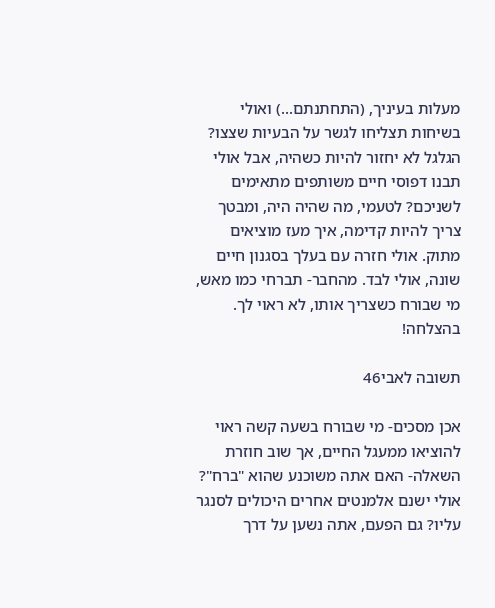מעלות בעיניך, (התחתנתם...) ואולי בשיחות תצליחו לגשר על הבעיות שצצו? הגלגל לא יחזור להיות כשהיה, אבל אולי תבנו דפוסי חיים משותפים מתאימים לשניכם? לטעמי, מה שהיה היה, ומבטך צריך להיות קדימה, איך מעז מוציאים מתוק. אולי חזרה עם בעלך בסגנון חיים שונה, אולי לבד. מהחבר- תברחי כמו מאש, מי שבורח כשצריך אותו, לא ראוי לך. בהצלחה!

תשובה לאבי46

אכן מסכים- מי שבורח בשעה קשה ראוי להוציאו ממעגל החיים, אך שוב חוזרת השאלה- האם אתה משוכנע שהוא "ברח"? אולי ישנם אלמנטים אחרים היכולים לסנגר עליו? גם הפעם, אתה נשען על דרך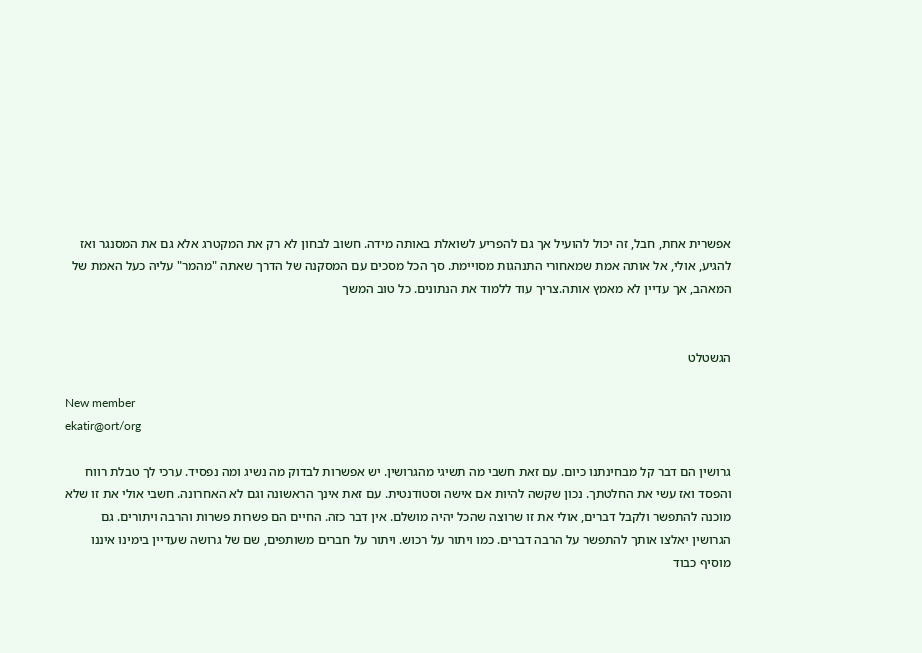אפשרית אחת, חבל, זה יכול להועיל אך גם להפריע לשואלת באותה מידה. חשוב לבחון לא רק את המקטרג אלא גם את המסנגר ואז להגיע, אולי, אל אותה אמת שמאחורי התנהגות מסויימת. סך הכל מסכים עם המסקנה של הדרך שאתה "מהמר" עליה כעל האמת של המאהב, אך עדיין לא מאמץ אותה.צריך עוד ללמוד את הנתונים. כל טוב המשך


הגשטלט

New member
ekatir@ort/org

גרושין הם דבר קל מבחינתנו כיום. עם זאת חשבי מה תשיגי מהגרושין. יש אפשרות לבדוק מה נשיג ומה נפסיד. ערכי לך טבלת רווח והפסד ואז עשי את החלטתך. נכון שקשה להיות אם אישה וסטודנטית. עם זאת אינך הראשונה וגם לא האחרונה. חשבי אולי את זו שלא מוכנה להתפשר ולקבל דברים, אולי את זו שרוצה שהכל יהיה מושלם. אין דבר כזה. החיים הם פשרות פשרות והרבה ויתורים. גם הגרושין יאלצו אותך להתפשר על הרבה דברים. כמו ויתור על רכוש. ויתור על חברים משותפים, שם של גרושה שעדיין בימינו איננו מוסיף כבוד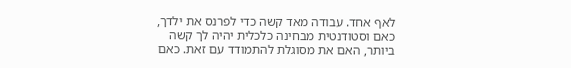לאף אחד. עבודה מאד קשה כדי לפרנס את ילדך, כאם וסטודנטית מבחינה כלכלית יהיה לך קשה ביותר, האם את מסוגלת להתמודד עם זאת. כאם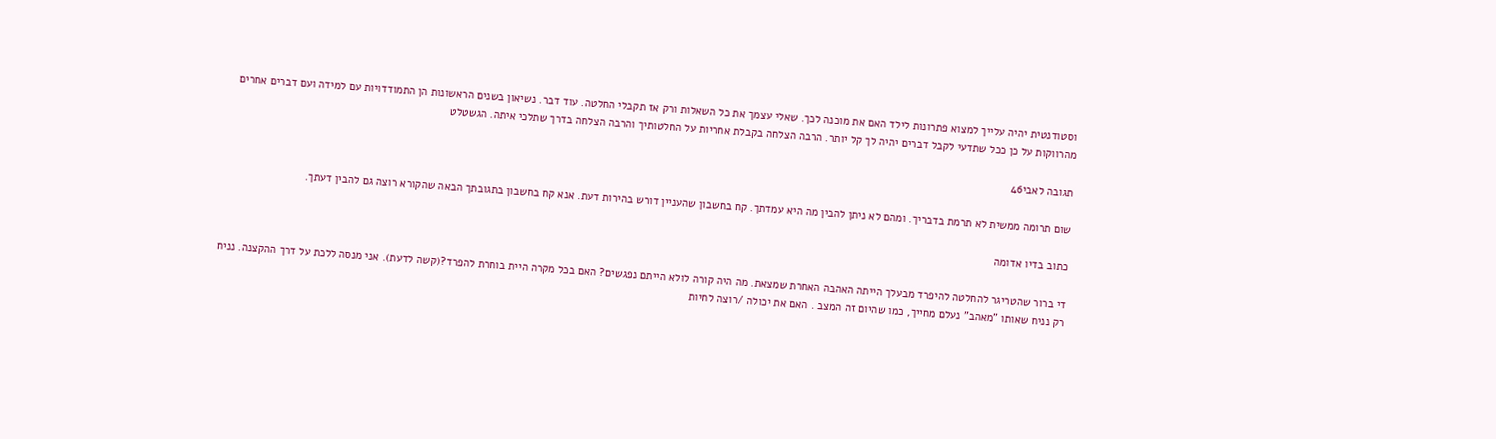וסטודנטית יהיה עלייך למצוא פתרונות לילד האם את מוכנה לכך. שאלי עצמך את כל השאלות ורק אז תקבלי החלטה. עוד דבר. נשיאון בשנים הראשונות הן התמודדויות עם למידה ועם דברים אחרים מהרווקות על כן ככל שתדעי לקבל דברים יהיה לך קל יותר. הרבה הצלחה בקבלת אחריות על החלטותיך והרבה הצלחה בדרך שתלכי איתה. הגשטלט

תגובה לאבי46

שום תרומה ממשית לא תרמת בדבריך. ומהם לא ניתן להבין מה היא עמדתך. קח בחשבון שהעניין דורש בהירות דעת. אנא קח בחשבון בתגובתך הבאה שהקורא רוצה גם להבין דעתך.

כתוב בדיו אדומה

די ברור שהטריגר להחלטה להיפרד מבעלך הייתה האהבה האחרת שמצאת. מה היה קורה לולא הייתם נפגשים? האם בכל מקרה היית בוחרת להפרד?(קשה לדעת). אני מנסה ללכת על דרך ההקצנה. נניח רק נניח שאותו "מאהב" נעלם מחייך, כמו שהיום זה המצב . האם את יכולה /רוצה לחיות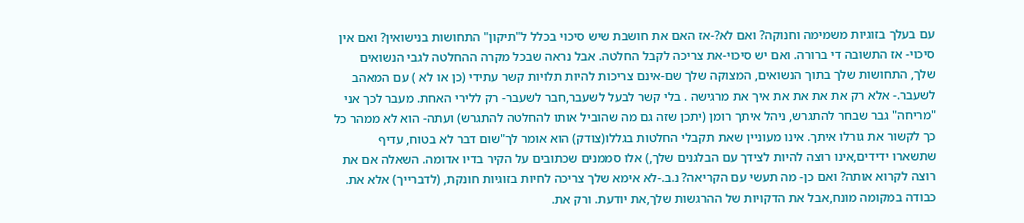עם בעלך בזוגיות משמימה וחנוקה? ואם לא?-אז האם את חושבת שיש סיכוי בכלל ל"תיקון" התחושות בנישואין? ואם אין סיכוי- אז התשובה די ברורה. ואם יש סיכוי-את צריכה לקבל החלטה. אבל נראה שבכל מקרה ההחלטה לגבי הנשואים שלך, התחושות שלך בתוך הנשואים, המצוקה שלך שם-אינם צריכות להיות תלויות קשר עתידי (כן או לא ) עם המאהב לשעבר.- אלא רק את את את את איך את מרגישה . בלי קשר לבעל לשעבר,חבר לשעבר- רק ללירי האחת. מעבר לכך אני "מריחה" גבר שבחר להתגרש, ניהל איתך רומן (יתכן שזה גם מה שהוביל אותו להחלטה להתגרש) ועתה- הוא לא ממהר כל כך לקשור את גורלו איתך. אינו מעוניין שאת תקבלי החלטות בגללו(צודק) הוא אומר לך"שום דבר לא בטוח, עדיף שתשארו ידידים,אינו רוצה להיות לצידך עם הבלגנים שלך,) אלו סממנים שכתובים על הקיר בדיו אדומה. השאלה אם את רוצה לקרוא אותה? ואם כן- מה תעשי עם הקריאה? נ.ב.-לא אימא שלך צריכה לחיות בזוגיות חונקת, (לדברייך) אלא את. כבודה במקומה מונח,אבל את הדקויות של ההרגשות שלך,את יודעת. ורק את.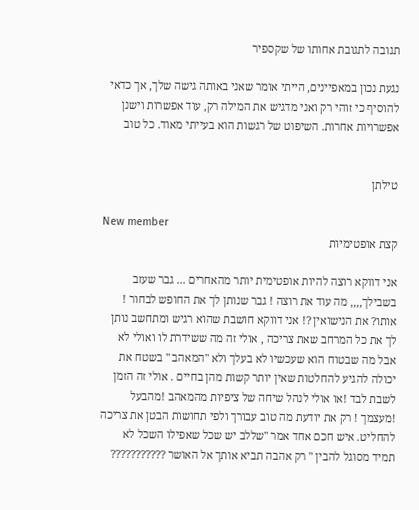תגובה לתגובת אחותו של שקספיר

נגעת נכון במאפיינים, הייתי אומר שאני באותה גישה שלך, אך כדאי להוסיף כי זוהי רק ואני מדגיש את המילה רק, עוד אפשרות וישנן אפשרויות אחרות. השיפוט של רגשות הוא בעייתי מאוד. כל טוב


טילתן

New member
קצת אופטימיות

אני דווקא רוצה להיות אופטימית יותר מהאחרים ... גבר שעזב בשבילך,,,, מה עוד את רוצה ! גבר שנותן לך את החופש לבחור ! אותו? את הנישואין ?! אני דווקא חושבת שהוא רגיש ומתחשב נותן לך את כל המרחב שאת צריכה , אולי זה מה ששידרת לו ואולי לא אבל מה שבטוח הוא שעכשיו לא בעלך ולא "המאהב " בשטח את יכולה להגיע להחלטות שאין יותר קשות מהן בחיים . אולי זה הזמן לשבת לבד !או אולי לנהל שיחה של ציפיות מהמאהב !מהבעל !מעצמך ! רק את יודעת מה טוב עבורך ולפי תחושות הבטן את צריכה להחליט. איש חכם אחד אמר "שללב יש שכל שאפילו השכל לא תמיד מסוגל להבין " רק אהבה תביא אותך אל האושר ???????????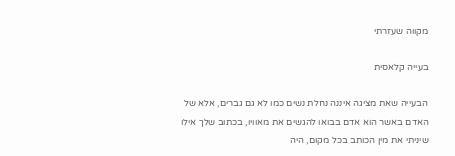מקווה שעזרתי

בעייה קלאסית

הבעייה שאת מציגה איננה נחלת נשים כמו לא גם גברים, אלא של האדם באשר הוא אדם בבואו להגשים את מאוויו, בכתוב שלך אילו שיניתי את מין הכותב בכל מקום, היה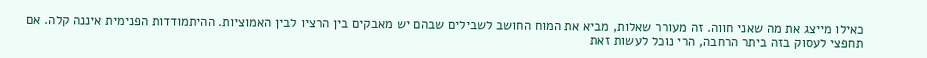כאילו מייצג את מה שאני חווה. זה מעורר שאלות, מביא את המוח החושב לשבילים שבהם יש מאבקים בין הרציו לבין האמוציות. ההיתמודדות הפנימית איננה קלה. אם תחפצי לעסוק בזה ביתר הרחבה, הרי נוכל לעשות זאת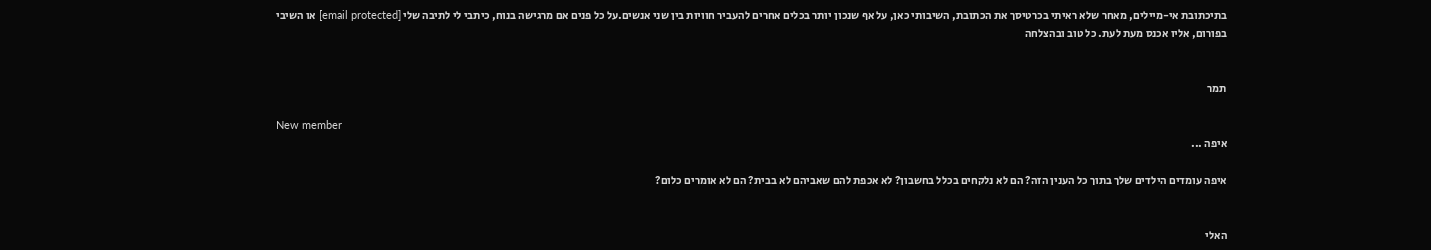בתיכתובת אי-מיילים, מאחר שלא ראיתי בכרטיסך את הכתובת, השיבותי כאן, על אף שנכון יותר בכלים אחרים להעביר חוויות בין שני אנשים.על כל פנים אם מרגישה בנוח, כיתבי לי לתיבה שלי [email protected] או השיבי בפורום, אליו אכנס מעת לעת. כל טוב ובהצלחה


תמר

New member
איפה ...

איפה עומדים הילדים שלך בתוך כל הענין הזה? הם לא נלקחים בכלל בחשבון? לא אכפת להם שאביהם לא בבית? הם לא אומרים כלום?


האלי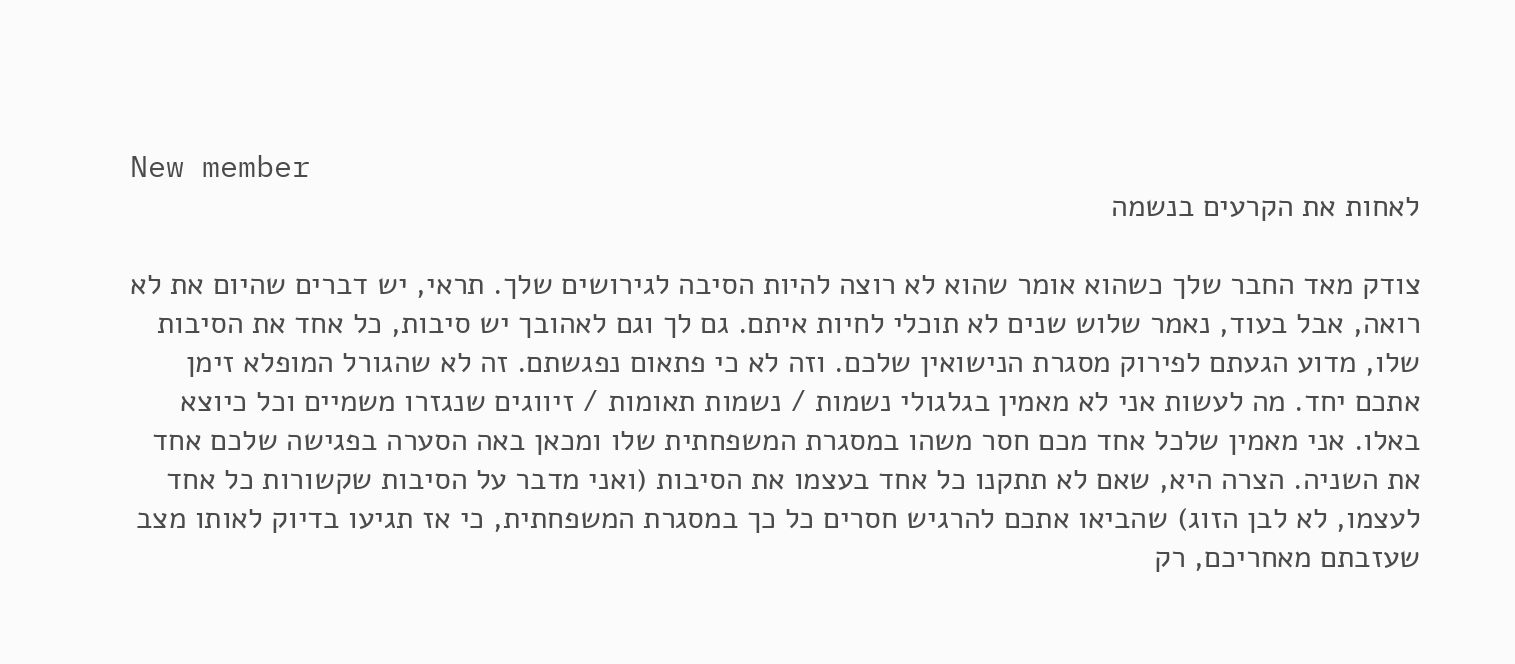New member
לאחות את הקרעים בנשמה

צודק מאד החבר שלך כשהוא אומר שהוא לא רוצה להיות הסיבה לגירושים שלך. תראי, יש דברים שהיום את לא רואה, אבל בעוד, נאמר שלוש שנים לא תוכלי לחיות איתם. גם לך וגם לאהובך יש סיבות, כל אחד את הסיבות שלו, מדוע הגעתם לפירוק מסגרת הנישואין שלכם. וזה לא כי פתאום נפגשתם. זה לא שהגורל המופלא זימן אתכם יחד. מה לעשות אני לא מאמין בגלגולי נשמות / נשמות תאומות / זיווגים שנגזרו משמיים וכל כיוצא באלו. אני מאמין שלכל אחד מכם חסר משהו במסגרת המשפחתית שלו ומכאן באה הסערה בפגישה שלכם אחד את השניה. הצרה היא, שאם לא תתקנו כל אחד בעצמו את הסיבות (ואני מדבר על הסיבות שקשורות כל אחד לעצמו, לא לבן הזוג) שהביאו אתכם להרגיש חסרים כל כך במסגרת המשפחתית, כי אז תגיעו בדיוק לאותו מצב שעזבתם מאחריכם, רק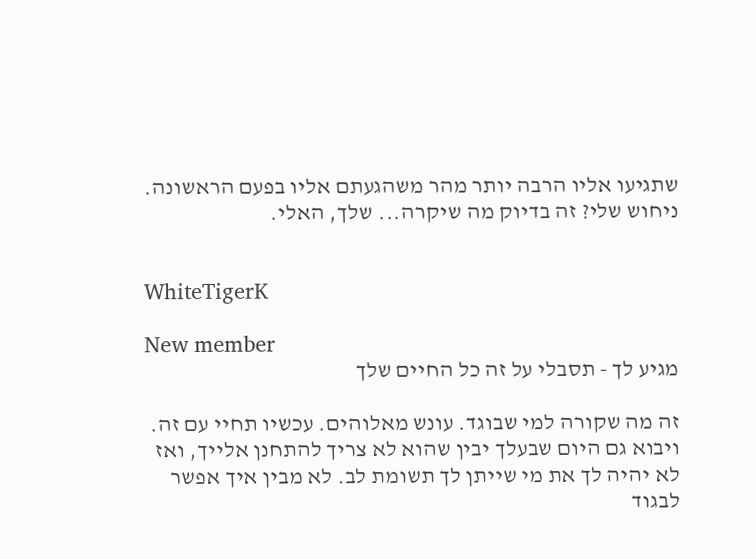שתגיעו אליו הרבה יותר מהר משהגעתם אליו בפעם הראשונה. ניחוש שלי? זה בדיוק מה שיקרה... שלך, האלי.


WhiteTigerK

New member
מגיע לך - תסבלי על זה כל החיים שלך

זה מה שקורה למי שבוגד. עונש מאלוהים. עכשיו תחיי עם זה. ויבוא גם היום שבעלך יבין שהוא לא צריך להתחנן אלייך, ואז לא יהיה לך את מי שייתן לך תשומת לב. לא מבין איך אפשר לבגוד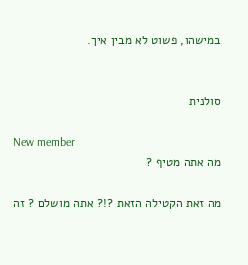במישהו, פשוט לא מבין איך.


סולנית

New member
מה אתה מטיף ?

מה זאת הקטילה הזאת ?!? אתה מושלם ? זה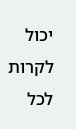יכול לקרות לכל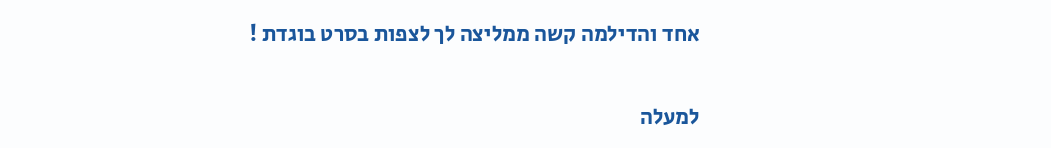אחד והדילמה קשה ממליצה לך לצפות בסרט בוגדת !

למעלה